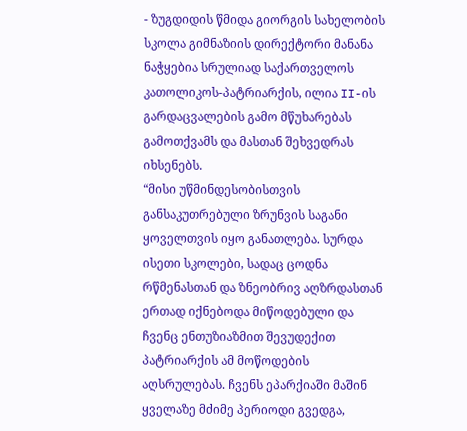- ზუგდიდის წმიდა გიორგის სახელობის სკოლა გიმნაზიის დირექტორი მანანა ნაჭყებია სრულიად საქართველოს კათოლიკოს-პატრიარქის, ილია II-ის გარდაცვალების გამო მწუხარებას გამოთქვამს და მასთან შეხვედრას იხსენებს.
“მისი უწმინდესობისთვის განსაკუთრებული ზრუნვის საგანი ყოველთვის იყო განათლება. სურდა ისეთი სკოლები, სადაც ცოდნა რწმენასთან და ზნეობრივ აღზრდასთან ერთად იქნებოდა მიწოდებული და ჩვენც ენთუზიაზმით შევუდექით პატრიარქის ამ მოწოდების აღსრულებას. ჩვენს ეპარქიაში მაშინ ყველაზე მძიმე პერიოდი გვედგა,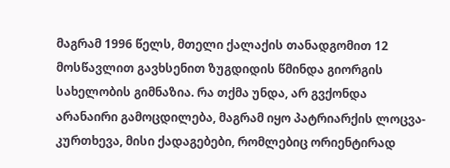მაგრამ 1996 წელს, მთელი ქალაქის თანადგომით 12 მოსწავლით გავხსენით ზუგდიდის წმინდა გიორგის სახელობის გიმნაზია. რა თქმა უნდა, არ გვქონდა არანაირი გამოცდილება, მაგრამ იყო პატრიარქის ლოცვა-კურთხევა, მისი ქადაგებები, რომლებიც ორიენტირად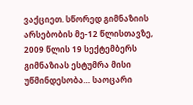ვაქციეთ. სწორედ გიმნაზიის არსებობის მე-12 წლისთავზე, 2009 წლის 19 სექტემბერს გიმნაზიას ესტუმრა მისი უწმინდესობა… საოცარი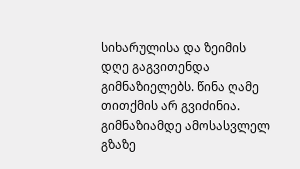სიხარულისა და ზეიმის დღე გაგვითენდა გიმნაზიელებს. წინა ღამე თითქმის არ გვიძინია. გიმნაზიამდე ამოსასვლელ გზაზე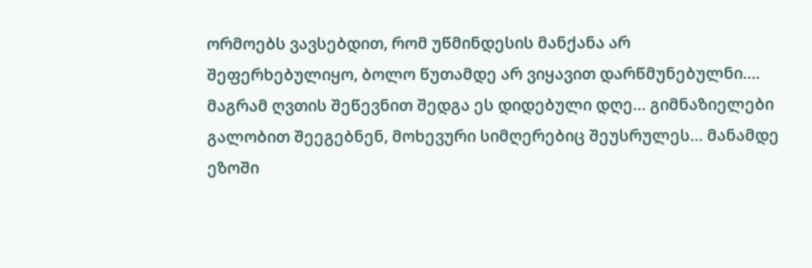ორმოებს ვავსებდით, რომ უწმინდესის მანქანა არ შეფერხებულიყო, ბოლო წუთამდე არ ვიყავით დარწმუნებულნი…. მაგრამ ღვთის შეწევნით შედგა ეს დიდებული დღე… გიმნაზიელები გალობით შეეგებნენ, მოხევური სიმღერებიც შეუსრულეს… მანამდე ეზოში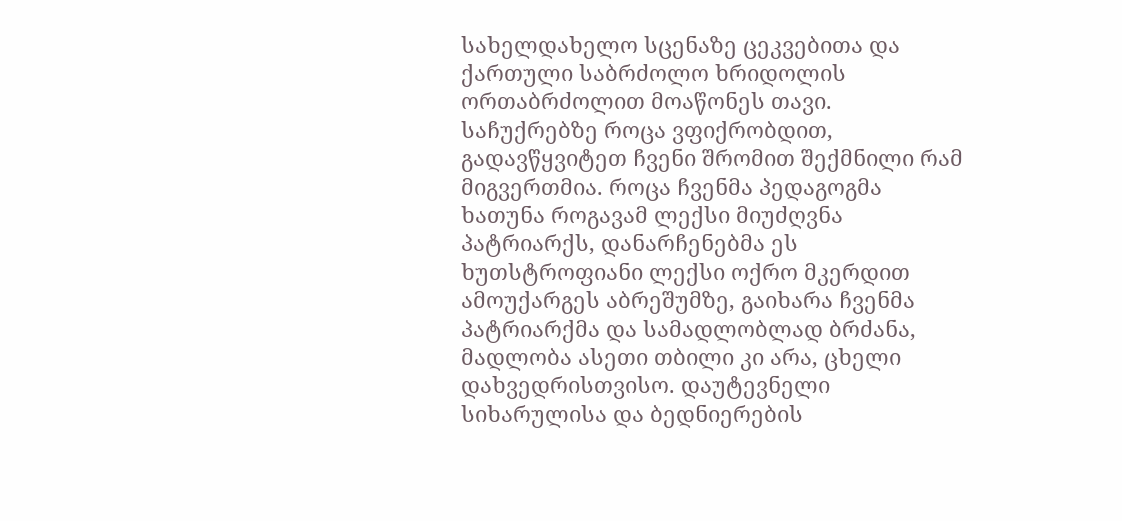სახელდახელო სცენაზე ცეკვებითა და ქართული საბრძოლო ხრიდოლის ორთაბრძოლით მოაწონეს თავი. საჩუქრებზე როცა ვფიქრობდით, გადავწყვიტეთ ჩვენი შრომით შექმნილი რამ მიგვერთმია. როცა ჩვენმა პედაგოგმა ხათუნა როგავამ ლექსი მიუძღვნა პატრიარქს, დანარჩენებმა ეს ხუთსტროფიანი ლექსი ოქრო მკერდით ამოუქარგეს აბრეშუმზე, გაიხარა ჩვენმა პატრიარქმა და სამადლობლად ბრძანა, მადლობა ასეთი თბილი კი არა, ცხელი დახვედრისთვისო. დაუტევნელი სიხარულისა და ბედნიერების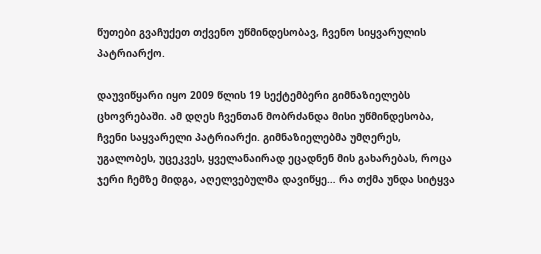წუთები გვაჩუქეთ თქვენო უწმინდესობავ, ჩვენო სიყვარულის პატრიარქო.

დაუვიწყარი იყო 2009 წლის 19 სექტემბერი გიმნაზიელებს ცხოვრებაში. ამ დღეს ჩვენთან მობრძანდა მისი უწმინდესობა, ჩვენი საყვარელი პატრიარქი. გიმნაზიელებმა უმღერეს, უგალობეს, უცეკვეს, ყველანაირად ეცადნენ მის გახარებას, როცა ჯერი ჩემზე მიდგა, აღელვებულმა დავიწყე… რა თქმა უნდა სიტყვა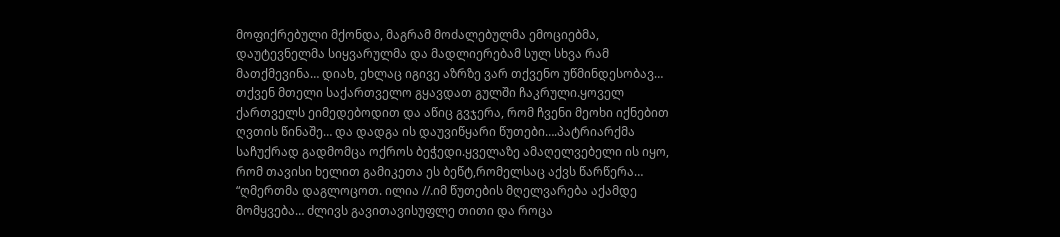მოფიქრებული მქონდა, მაგრამ მოძალებულმა ემოციებმა, დაუტევნელმა სიყვარულმა და მადლიერებამ სულ სხვა რამ მათქმევინა… დიახ, ეხლაც იგივე აზრზე ვარ თქვენო უწმინდესობავ… თქვენ მთელი საქართველო გყავდათ გულში ჩაკრული.ყოველ ქართველს ეიმედებოდით და აწიც გვჯერა, რომ ჩვენი მეოხი იქნებით ღვთის წინაშე… და დადგა ის დაუვიწყარი წუთები….პატრიარქმა საჩუქრად გადმომცა ოქროს ბეჭედი.ყველაზე ამაღელვებელი ის იყო, რომ თავისი ხელით გამიკეთა ეს ბეწტ,რომელსაც აქვს წარწერა… “ღმერთმა დაგლოცოთ. ილია //.იმ წუთების მღელვარება აქამდე მომყვება… ძლივს გავითავისუფლე თითი და როცა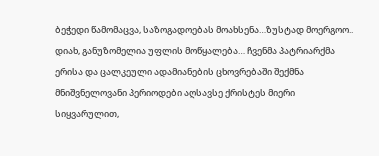ბეჭედი წამომაცვა, საზოგადოებას მოახსენა…ზუსტად მოერგოო.. დიახ, განუზომელია უფლის მოწყალება… ჩვენმა პატრიარქმა ერისა და ცალკეული ადამიანების ცხოვრებაში შექმნა მნიშვნელოვანი პერიოდები აღსავსე ქრისტეს მიერი სიყვარულით,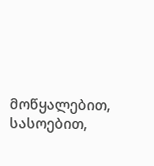მოწყალებით, სასოებით,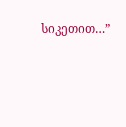სიკეთით…”